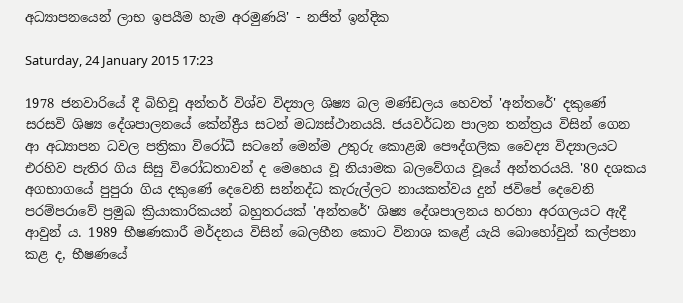අධ්‍යාපනයෙන් ලාභ ඉපයීම හැම අරමුණයි' - නජිත් ඉන්දික

Saturday, 24 January 2015 17:23

1978 ජනවාරියේ දී බිහිවූ අන්තර් විශ්ව විද්‍යාල ශිෂ්‍ය බල මණ්ඩලය හෙවත් 'අන්තරේ' දකුණේ සරසවි ශිෂ්‍ය දේශපාලනයේ කේන්ද්‍රීය සටන් මධ්‍යස්ථානයයි. ජයවර්ධන පාලන තන්ත්‍රය විසින් ගෙන ආ අධ්‍යාපන ධවල පත්‍රිකා විරෝධී සටනේ මෙන්ම උතුරු කොළඹ පෞද්ගලික වෛද්‍ය විද්‍යාලයට එරහිව පැතිර ගිය සිසු විරෝධතාවන් ද මෙහෙය වූ නියාමක බලවේගය වූයේ අන්තරයයි. '80 දශකය අගභාගයේ පුපුරා ගිය දකුණේ දෙවෙනි සන්නද්ධ කැරුල්ලට නායකත්වය දුන් ජවිපේ දෙවෙනි පරම්පරාවේ ප්‍රමුඛ ක්‍රියාකාරිකයන් බහුතරයක් 'අන්තරේ' ශිෂ්‍ය දේශපාලනය හරහා අරගලයට ඇදී ආවුන් ය. 1989 භීෂණකාරී මර්දනය විසින් බෙලහීන කොට විනාශ කළේ යැයි බොහෝවුන් කල්පනා කළ ද, භීෂණයේ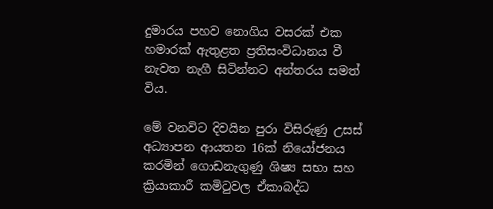දුමාරය පහව නොගිය වසරක් එක හමාරක් ඇතුළත ප්‍රතිසංවිධානය වී නැවත නැගී සිටින්නට අන්තරය සමත් විය.

මේ වනවිට දිවයින පුරා විසිරුණු උසස් අධ්‍යාපන ආයතන 16ක් නියෝජනය කරමින් ගොඩනැගුණු ශිෂ්‍ය සභා සහ ක්‍රියාකාරී කමිටුවල ඒකාබද්ධ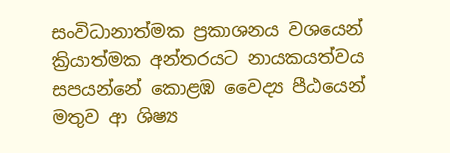සංවිධානාත්මක ප්‍රකාශනය වශයෙන් ක්‍රියාත්මක අන්තරයට නායකයත්වය සපයන්නේ කොළඹ වෛද්‍ය පීඨයෙන් මතුව ආ ශිෂ්‍ය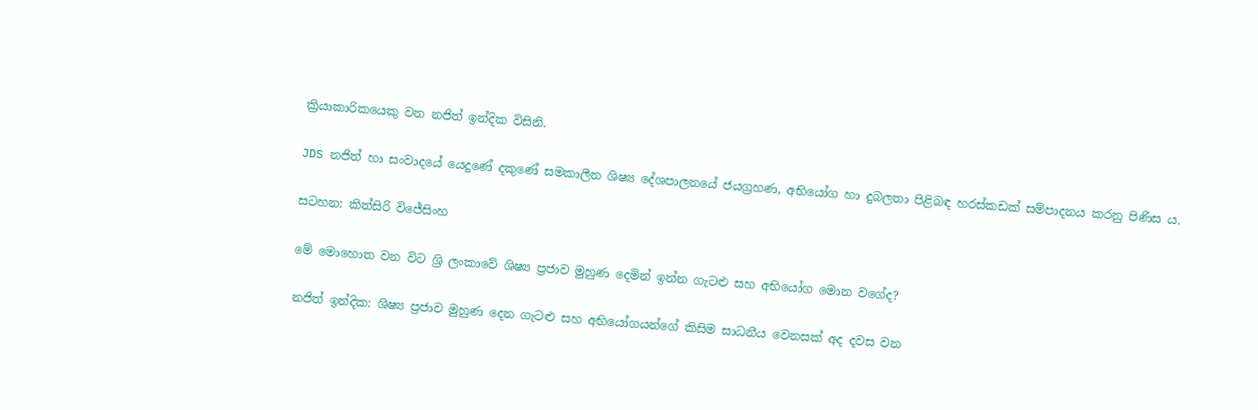ක්‍රියාකාරිකයෙකු වන නජිත් ඉන්දික විසිනි.

JDS නජිත් හා සංවාදයේ යෙදුණේ දකුණේ සමකාලීන ශිෂ්‍ය දේශපාලනයේ ජයග්‍රහණ, අභියෝග හා දුබලතා පිළිබඳ හරස්කඩක් සම්පාදනය කරනු පිණිස ය.

සටහන: කිත්සිරි විජේසිංහ

මේ මොහොත වන විට ශ්‍රි ලංකාවේ ශිෂ්‍ය ප්‍රජාව මුහුණ දෙමින් ඉන්න ගැටළු සහ අභියෝග මොන වගේද?

නජිත් ඉන්දික: ශිෂ්‍ය ප්‍රජාව මුහුණ දෙන ගැටළු සහ අභියෝගයන්ගේ කිසිම සාධනීය වෙනසක් අද දවස වන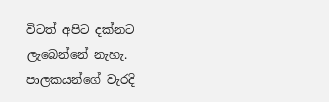විටත් අපිට දක්නට ලැබෙන්නේ නැහැ. පාලකයන්ගේ වැරදි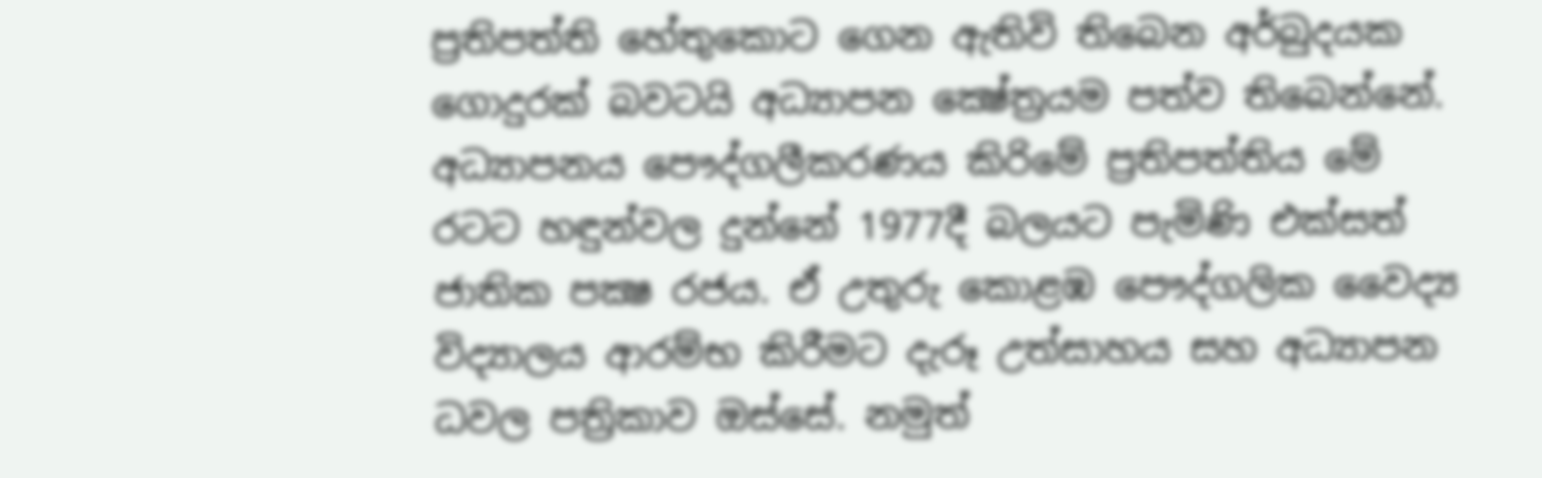ප්‍රතිපත්ති හේතුකොට ගෙන ඇතිවි තිබෙන අර්බුදයක ගොදුරක් බවටයි අධ්‍යාපන ක්‍ෂේත්‍රයම පත්ව තිබෙන්නේ. අධ්‍යාපනය පෞද්ගලීකරණය කිරිමේ ප්‍රතිපත්තිය මේ රටට හඳුන්වල දුන්නේ 1977දී බලයට පැමිණි එක්සත් ජාතික පක්‍ෂ රජය. ඒ උතුරු කොළඹ පෞද්ගලික වෛද්‍ය විද්‍යාලය ආරම්භ කිරීමට දැරූ උත්සාහය සහ අධ්‍යාපන ධවල පත්‍රිකාව ඔස්සේ. නමුත්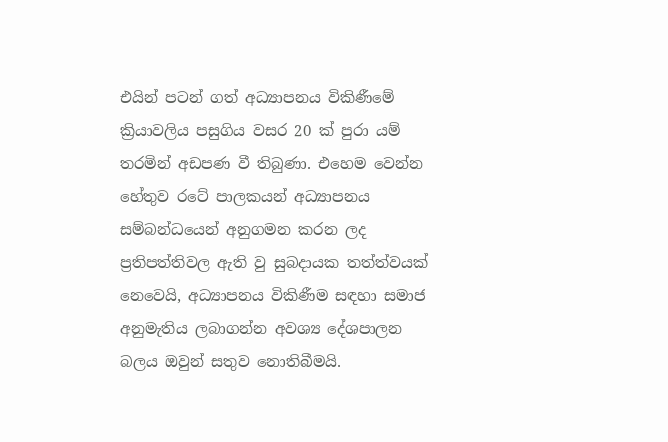එයින් පටන් ගත් අධ්‍යාපනය විකිණීමේ ක්‍රියාවලිය පසුගිය වසර 20 ක් පුරා යම් තරමින් අඩපණ වී තිබුණා. එහෙම වෙන්න හේතුව රටේ පාලකයන් අධ්‍යාපනය සම්බන්ධයෙන් අනුගමන කරන ලද ප්‍රතිපත්තිවල ඇති වු සුබදායක තත්ත්වයක් නෙවෙයි, අධ්‍යාපනය විකිණීම සඳහා සමාජ අනුමැතිය ලබාගන්න අවශ්‍ය දේශපාලන බලය ඔවුන් සතුව නොතිබීමයි.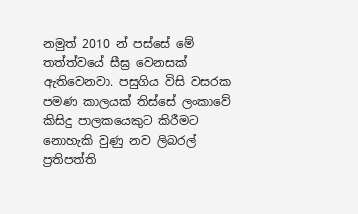නමුත් 2010 න් පස්සේ මේ තත්ත්වයේ සීඝ්‍ර වෙනසක් ඇතිවෙනවා. පසුගිය විසි වසරක පමණ කාලයක් තිස්සේ ලංකාවේ කිසිදු පාලකයෙකුට කිරීමට නොහැකි වුණු නව ලිබරල් ප්‍රතිපත්ති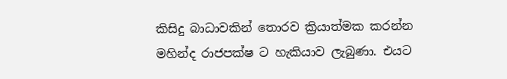කිසිදු බාධාවකින් තොරව ක්‍රියාත්මක කරන්න මහින්ද රාජපක්ෂ ට හැකියාව ලැබුණා. එයට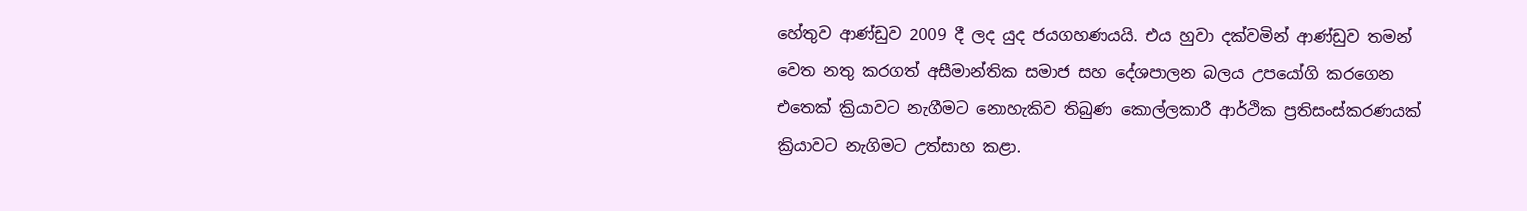හේතුව ආණ්ඩුව 2009 දී ලද යුද ජයගහණයයි. එය හුවා දක්වමින් ආණ්ඩුව තමන් වෙත නතු කරගත් අසීමාන්තික සමාජ සහ දේශපාලන බලය උපයෝගි කරගෙන එතෙක් ක්‍රියාවට නැගීමට නොහැකිව තිබුණ කොල්ලකාරී ආර්ථික ප්‍රතිසංස්කරණයක් ක්‍රියාවට නැගිමට උත්සාහ කළා.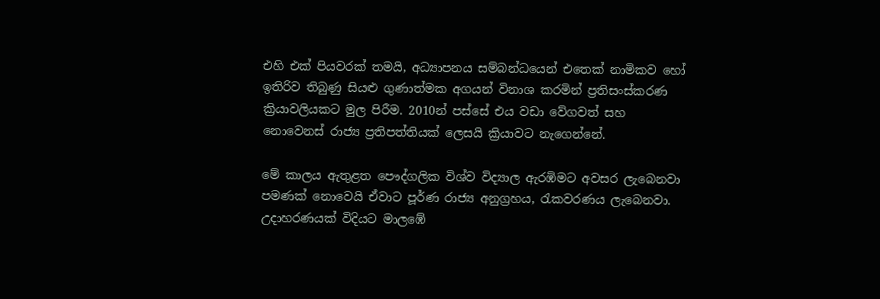එහි එක් පියවරක් තමයි, අධ්‍යාපනය සම්බන්ධයෙන් එතෙක් නාමිකව හෝ ඉතිරිව තිබුණු සියළු ගුණාත්මක අගයන් විනාශ කරමින් ප්‍රතිසංස්කරණ ක්‍රියාවලියකට මුල පිරීම. 2010න් පස්සේ එය වඩා වේගවත් සහ නොවෙනස් රාජ්‍ය ප්‍රතිපත්තියක් ලෙසයි ක්‍රියාවට නැගෙන්නේ.

මේ කාලය ඇතුළත පෞද්ගලික විශ්ව විද්‍යාල ඇරඹිමට අවසර ලැබෙනවා පමණක් නොවෙයි ඒවාට පූර්ණ රාජ්‍ය අනුග්‍රහය, රැකවරණය ලැබෙනවා. උදාහරණයක් විදියට මාල‍‍ඹේ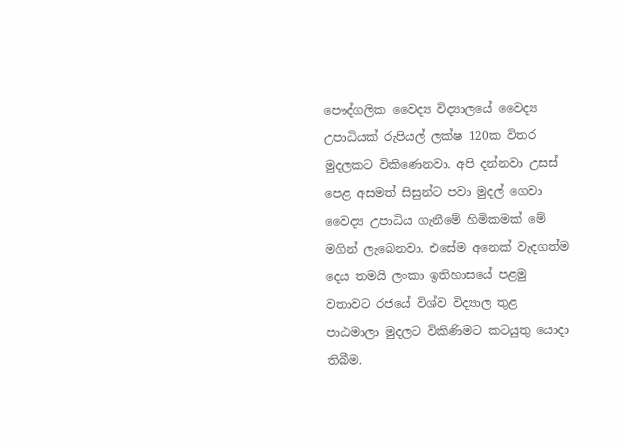පෞද්ගලික වෛද්‍ය විද්‍යාලයේ වෛද්‍ය උපාධියක් රුපියල් ලක්ෂ 120ක විතර මුදලකට විකිණෙනවා. අපි දන්නවා උසස් පෙළ අසමත් සිසුන්ට පවා මුදල් ගෙවා වෛද්‍ය උපාධිය ගැනීමේ හිමිකමක් මේ මගින් ලැබෙනවා. එසේම අනෙක් වැදගත්ම දෙය තමයි ලංකා ඉතිහාසයේ පළමු වතාවට රජයේ විශ්ව විද්‍යාල තුළ පාඨමාලා මුදලට විකිණිමට කටයුතු යොදා තිබීම.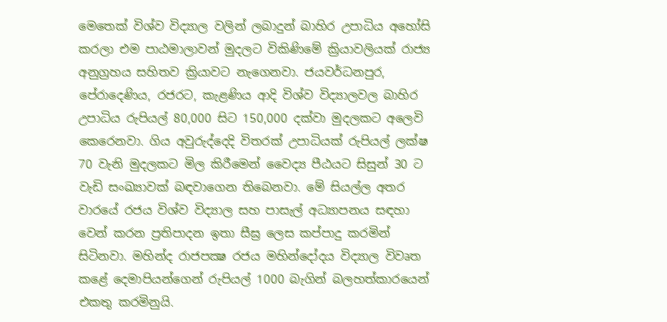මෙතෙක් විශ්ව විද්‍යාල වලින් ලබාදුන් බාහිර උපාධිය අහෝසි කරලා එම පාඨමාලාවන් මුදලට විකිණිමේ ක්‍රියාවලියක් රාජ්‍ය අනුග්‍රහය සහිතව ක්‍රියාවට නැගෙනවා. ජයවර්ධනපුර, පේරාදෙණිය, රජරට, කැළණිය ආදි විශ්ව විද්‍යාලවල බාහිර උපාධිය රුපියල් 80,000 සිට 150,000 දක්වා මුදලකට අලෙවි කෙරෙනවා. ගිය අවුරුද්දෙදි විතරක් උපාධියක් රුපියල් ලක්ෂ 70 වැනි මුදලකට මිල කිරීමෙන් වෛද්‍ය පීඨයට සිසුන් 30 ට වැඩි සංඛ්‍යාවක් බඳවාගෙන තිබෙනවා. මේ සියල්ල අතර වාරයේ රජය විශ්ව විද්‍යාල සහ පාසැල් අධ්‍යාපනය සඳහා වෙන් කරන ප්‍රතිපාදන ඉතා සීඝ්‍ර ලෙස කප්පාදු කරමින් සිටිනවා. මහින්ද රාජපක්‍ෂ රජය මහින්දෝදය විද්‍යාල විවෘත කළේ දෙමාපියන්ගෙන් රුපියල් 1000 බැගින් බලහත්කාරයෙන් එකතු කරමිනුයි.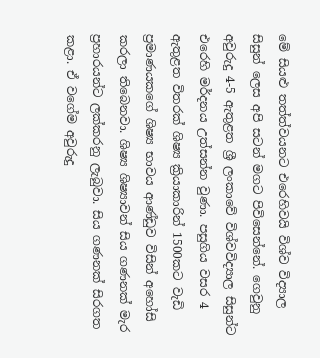මේ සියළු තත්ත්වයනට එරෙහිවයි විශ්ව විද්‍යාල සිසුන් ලෙස අපි සටන් මගට පිවිසෙන්නේ. ගෙවුනු අවුරුදු 4-5 ඇතුළත ශ්‍රී ලංකාවේ විශ්වවිද්‍යාල සිසුන්ට එරෙහි මර්දනය උත්සන්න වුණා. පසුගිය වසර 4 ඇතුළත විතරක් ශිෂ්‍ය ක්‍රියාකාරින් 1500කට වැඩි ප්‍රමාණයකගේ ශිෂ්‍ය භාවය ආණ්ඩුව විසින් අහෝසි කරලා තිබෙනවා. ශිෂ්‍ය ශිෂ්‍යාවන් සිය ගණනක් මැර ප්‍රහාරයන්ට ලක්කරනු ලැබුවා. සිය ගණනක් සිරගත කළා. ඒ වගේම අවුරුදු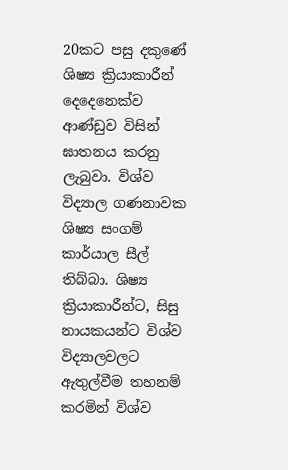20කට පසු දකුණේ ශිෂ්‍ය ක්‍රියාකාරීන් දෙදෙනෙක්ව ආණ්ඩුව විසින් ඝාතනය කරනු ලැබුවා. විශ්ව විද්‍යාල ගණනාවක ශිෂ්‍ය සංගම් කාර්යාල සීල් තිබ්බා. ශිෂ්‍ය ක්‍රියාකාරීන්ට, සිසු නායකයන්ට විශ්ව විද්‍යාලවලට ඇතුල්වීම තහනම් කරමින් විශ්ව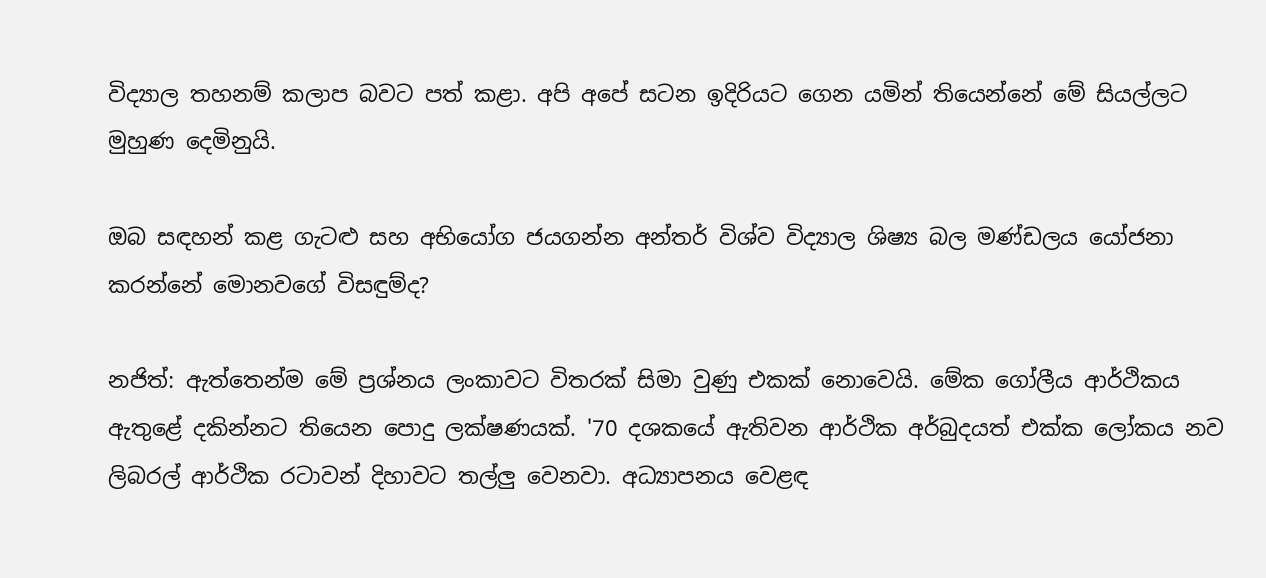විද්‍යාල තහනම් කලාප බවට පත් කළා. අපි අපේ සටන ඉදිරියට ගෙන යමින් තියෙන්නේ මේ සියල්ලට මුහුණ දෙමිනුයි.

ඔබ සඳහන් කළ ගැටළු සහ අභියෝග ජයගන්න අන්තර් විශ්ව විද්‍යාල ශිෂ්‍ය බල මණ්ඩලය යෝජනා කරන්නේ මොනවගේ විසඳුම්ද?

නජිත්: ඇත්තෙන්ම මේ ප්‍රශ්නය ලංකාවට විතරක් සිමා වුණු එකක් නොවෙයි. මේක ගෝලීය ආර්ථිකය ඇතුළේ දකින්නට තියෙන පොදු ලක්ෂණයක්. '70 දශකයේ ඇතිවන ආර්ථික අර්බුදයත් එක්ක ලෝකය නව ලිබරල් ආර්ථික රටාවන් දිහාවට තල්ලු වෙනවා. අධ්‍යාපනය වෙළඳ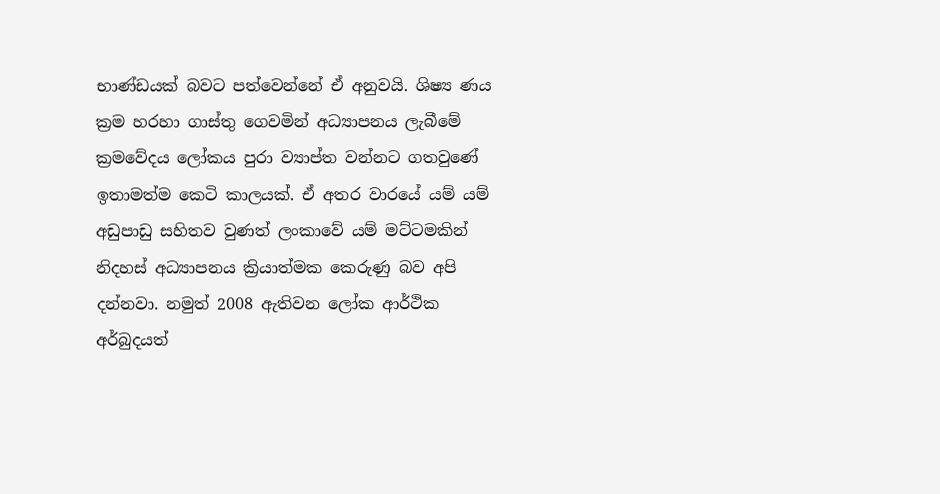භාණ්ඩයක් බවට පත්වෙන්නේ ඒ අනුවයි. ශිෂ්‍ය ණය ක්‍රම හරහා ගාස්තු ගෙවමින් අධ්‍යාපනය ලැබීමේ ක්‍රමවේදය ලෝකය පුරා ව්‍යාප්ත වන්නට ගතවුණේ ඉතාමත්ම කෙටි කාලයක්. ඒ අතර වාරයේ යම් යම් අඩුපාඩු සහිතව වුණත් ලංකාවේ යම් මට්ටමකින් නිදහස් අධ්‍යාපනය ක්‍රියාත්මක කෙරුණු බව අපි දන්නවා. නමුත් 2008 ඇතිවන ලෝක ආර්ථික අර්බුදයත්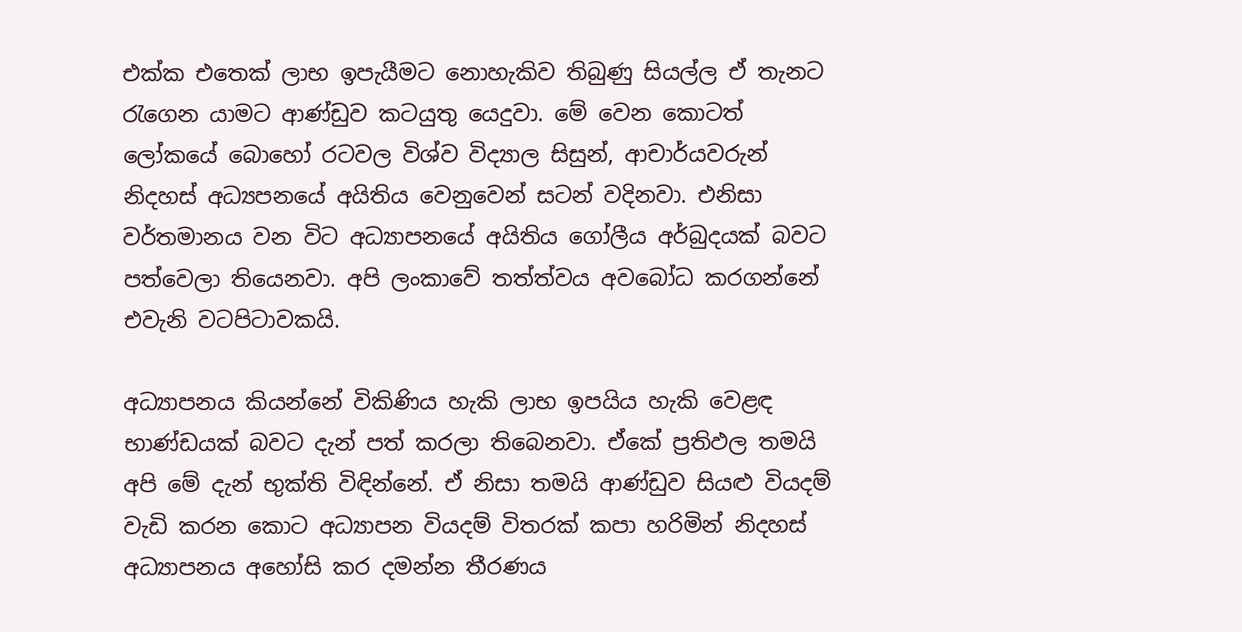එක්ක එතෙක් ලාභ ඉපැයීමට නොහැකිව තිබුණු සියල්ල ඒ තැනට රැගෙන යාමට ආණ්ඩුව කටයුතු යෙදුවා. මේ වෙන කොටත් ලෝකයේ බොහෝ රටවල විශ්ව විද්‍යාල සිසුන්, ආචාර්යවරුන් නිදහස් අධ්‍යපනයේ අයිතිය වෙනුවෙන් සටන් වදිනවා. එනිසා වර්තමානය වන විට අධ්‍යාපනයේ අයිතිය ගෝලීය අර්බුදයක් බවට පත්වෙලා තියෙනවා. අපි ලංකාවේ තත්ත්වය අවබෝධ කරගන්නේ එවැනි වටපිටාවකයි.

අධ්‍යාපනය කියන්නේ විකිණිය හැකි ලාභ ඉපයිය හැකි වෙළඳ භාණ්ඩයක් බවට දැන් පත් කරලා තිබෙනවා. ඒ‍කේ ප්‍රතිඵල තමයි අපි මේ දැන් භුක්ති විඳින්නේ. ඒ නිසා තමයි ආණ්ඩුව සියළු වියදම් වැඩි කරන කොට අධ්‍යාපන වියදම් විතරක් කපා හරිමින් නිදහස් අධ්‍යාපනය අහෝසි කර දමන්න තීරණය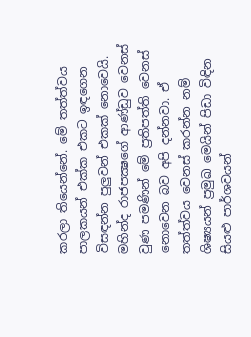කරලා තියෙන්නේ. මේ තත්ත්වය පාලකයන් එක්ක එකට ඉඳගෙන විසඳන්න පුලුවන් එකක් නොවෙයි. මහින්ද රාජපක්‍ෂගේ ආණ්ඩුව වෙනස් වුණ පමණින් මේ ප්‍රතිපත්ති වෙනස් නොවෙන බව අපි දන්නවා. ඒ තත්ත්වය වෙනස් කරන්න නම් ශිෂ්‍යයන් ප්‍රමුඛ මෙයින් පිඩා විඳින සියළු පාර්ශවයන්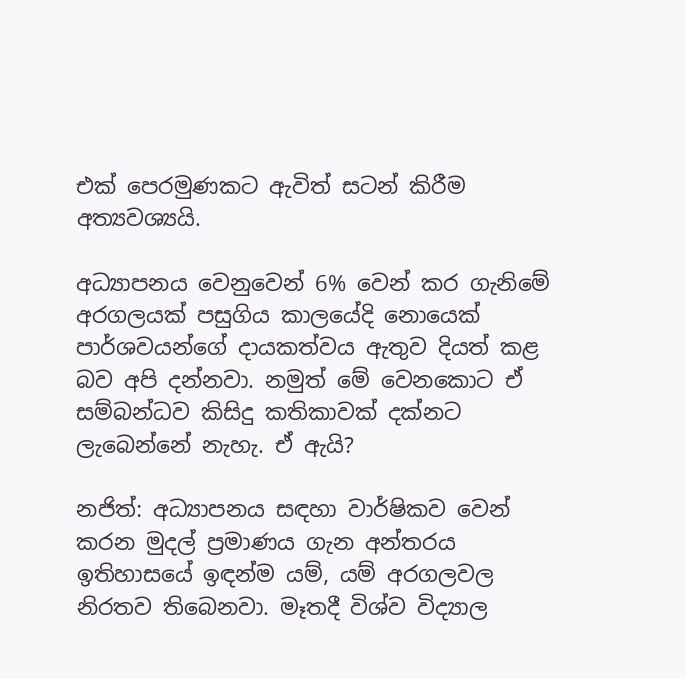එක් පෙරමුණකට ඇවිත් සටන් කිරීම අත්‍යවශ්‍යයි.

අධ්‍යාපනය වෙනුවෙන් 6% වෙන් කර ගැනිමේ අරගලයක් පසුගිය කාලයේදි නොයෙක් පාර්ශවයන්ගේ දායකත්වය ඇතුව දියත් කළ බව අපි දන්නවා. නමුත් මේ වෙනකොට ඒ සම්බන්ධව කිසිදු කතිකාවක් දක්නට ලැබෙන්නේ නැහැ. ඒ ඇයි?

නජිත්: අධ්‍යාපනය සඳහා වාර්ෂිකව වෙන් කරන මුදල් ප්‍රමාණය ගැන අන්තරය ඉතිහාසයේ ඉඳන්ම යම්, යම් අරගලවල නිරතව තිබෙනවා. මෑතදී විශ්ව විද්‍යාල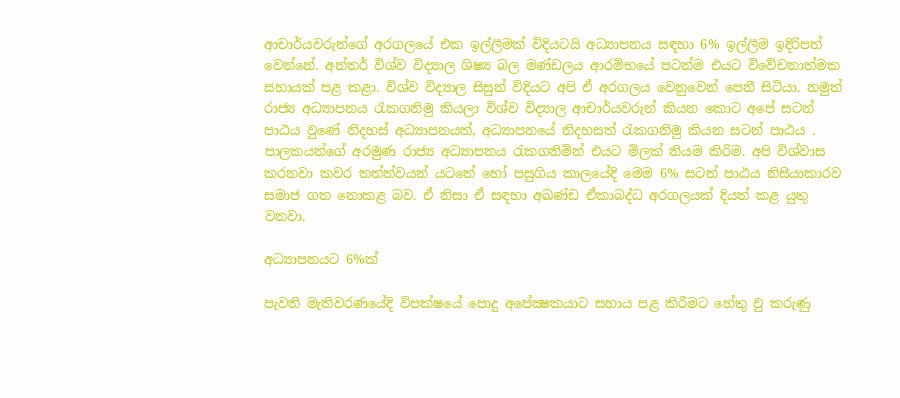ආචාර්යවරුන්ගේ අරගලයේ එක ඉල්ලීමක් විදියටයි අධ්‍යාපනය සඳහා 6% ඉල්ලීම ඉදිරිපත් වෙන්නේ. අන්තර් විශ්ව විද්‍යාල ශිෂ්‍ය බල මණ්ඩලය ආරම්භයේ පටන්ම එයට විවේචනාත්මක සහායක් පළ කළා. විශ්ව විද්‍යාල සිසුන් විදියට අපි ඒ අරගලය වෙනුවෙන් පෙනී සිටියා. නමුත් රාජ්‍ය අධ්‍යාපනය රැකගනිමු කියලා විශ්ව විද්‍යාල ආචාර්යවරුන් කියන කොට අපේ සටන් පාඨය වුණේ නිදහස් අධ්‍යාපනයත්, අධ්‍යාපනයේ නිදහසත් රැකගනිමු කියන සටන් පාඨය . පාලකයන්ගේ අරමුණ රාජ්‍ය අධ්‍යාපනය රැකගනිමින් එයට මිලක් නියම කිරිම. අපි විශ්වාස කරනවා කවර තත්ත්වයන් යටතේ හෝ පසුගිය කාලයේදි මෙම 6% සටන් පාඨය නිසියාකාරව සමාජ ගත නොකළ බව. ඒ නිසා ඒ සඳහා අඛණ්ඩ ඒකාබද්ධ අරගලයක් දියත් කළ යුතු වනවා.

අධ්‍යාපනයට 6%ක්

පැවති මැතිවරණයේදි විපක්ෂයේ පොදු අපේක්‍ෂකයාට සහාය පළ කිරීමට හේතු වු කරුණු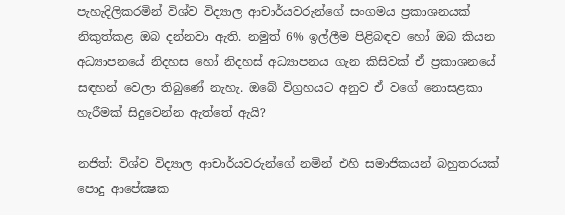පැහැදිලිකරමින් විශ්ව විද්‍යාල ආචාර්යවරුන්ගේ සංගමය ප්‍රකාශනයක් නිකුත්කළ ඔබ දන්නවා ඇති. නමුත් 6% ඉල්ලීම පිළිබඳව හෝ ඔබ කියන අධ්‍යාපනයේ නිදහස හෝ නිදහස් අධ්‍යාපනය ගැන කිසිවක් ඒ ප්‍රකාශනයේ සඳහන් වෙලා තිබුණේ නැහැ. ඔබේ විග්‍රහයට අනුව ඒ වගේ නොසළකා හැරීමක් සිදුවෙන්න ඇත්තේ ඇයි?

නජිත්: විශ්ව විද්‍යාල ආචාර්යවරුන්ගේ නමින් එහි සමාජිකයන් බහුතරයක් පොදු ආපේක්‍ෂක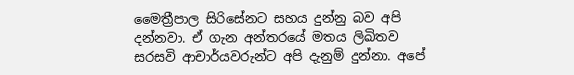මෛත්‍රීපාල සිරිසේනට සහය දුන්නු බව අපි දන්නවා. ඒ ගැන අන්තරයේ මතය ලිඛිතව සරසවි ආචාර්යවරුන්ට අපි දැනුම් දුන්නා. අපේ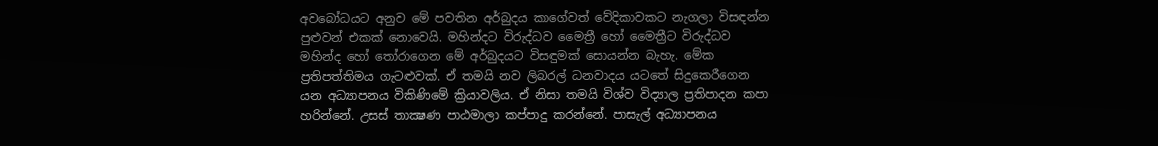අවබෝධයට අනුව මේ පවතින අර්බුදය කාගේවත් වේදිකාවකට නැගලා විසඳන්න පුළුවන් එකක් නොවෙයි. මහින්දට විරුද්ධව මෛත්‍රී හෝ මෛත්‍රීට විරුද්ධව මහින්ද හෝ තෝරාගෙන මේ අර්බුදයට විසඳුමක් සොයන්න බැහැ. මේක ප්‍රතිපත්තිමය ගැටළුවක්. ඒ තමයි නව ලිබරල් ධනවාදය යටතේ සිදුකෙරීගෙන යන අධ්‍යාපනය විකිණිමේ ක්‍රියාවලිය. ඒ නිසා තමයි විශ්ව විද්‍යාල ප්‍රතිපාදන කපා හරින්නේ. උසස් තාක්‍ෂණ පාඨමාලා කප්පාදු කරන්නේ. පාසැල් අධ්‍යාපනය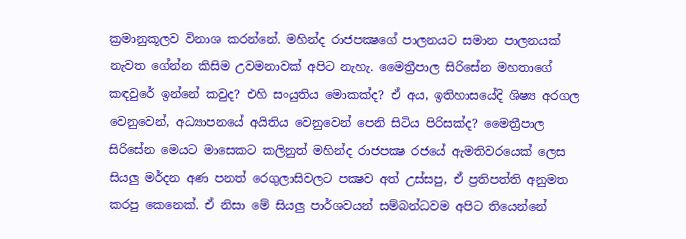ක්‍රමානුකූලව විනාශ කරන්නේ. මහින්ද රාජපක්‍ෂගේ පාලනයට සමාන පාලනයක් නැවත ගේන්න කිසිම උවමනාවක් අපිට නැහැ. මෛත්‍රීපාල සිරිසේන මහතාගේ කඳවුරේ ඉන්නේ කවුද? එහි සංයුතිය මොකක්ද? ඒ අය, ඉතිහාසයේදි ශිෂ්‍ය අරගල වෙනුවෙන්, අධ්‍යාපනයේ අයිතිය වෙනුවෙන් පෙනි සිටිය පිරිසක්ද? මෛත්‍රීපාල සිරිසේන මෙයට මාසෙකට කලිනුත් මහින්ද රාජපක්‍ෂ රජයේ ඇමතිවරයෙක් ලෙස සියලු මර්දන අණ පනත් රෙගුලාසිවලට පක්‍ෂව අත් උස්සපු, ඒ ප්‍රතිපත්ති අනුමත කරපු කෙනෙක්. ඒ නිසා මේ සියලු පාර්ශවයන් සම්බන්ධවම අපිට තියෙන්නේ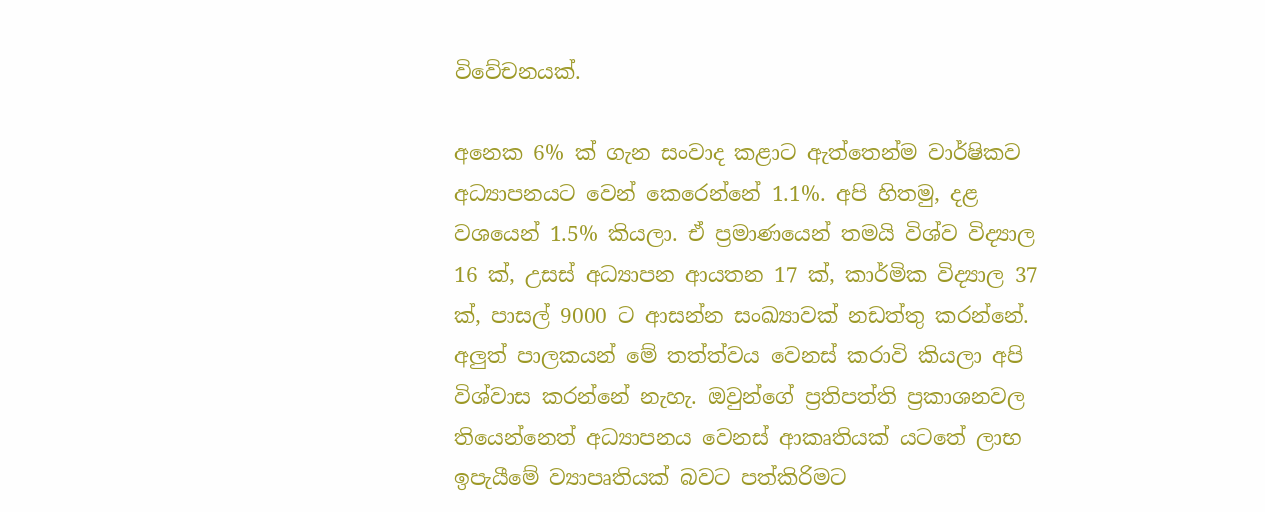විවේචනයක්.

අනෙක 6% ක් ගැන සංවාද කළාට ඇත්තෙන්ම වාර්ෂිකව අධ්‍යාපනයට වෙන් කෙරෙන්නේ 1.1%. අපි හිතමු, දළ වශයෙන් 1.5% කියලා. ඒ ප්‍රමාණයෙන් තමයි විශ්ව විද්‍යාල 16 ක්, උසස් අධ්‍යාපන ආයතන 17 ක්, කාර්මික විද්‍යාල 37 ක්, පාසල් 9000 ට ආසන්න සංඛ්‍යාවක් නඩත්තු කරන්නේ. අලුත් පාලකයන් මේ තත්ත්වය වෙනස් කරාවි කියලා අපි විශ්වාස කරන්නේ නැහැ. ඔවුන්ගේ ප්‍රතිපත්ති ප්‍රකාශනවල තියෙන්නෙත් අධ්‍යාපනය වෙනස් ආකෘතියක් යටතේ ලාභ ඉපැයීමේ ව්‍යාපෘතියක් බවට පත්කිරිමට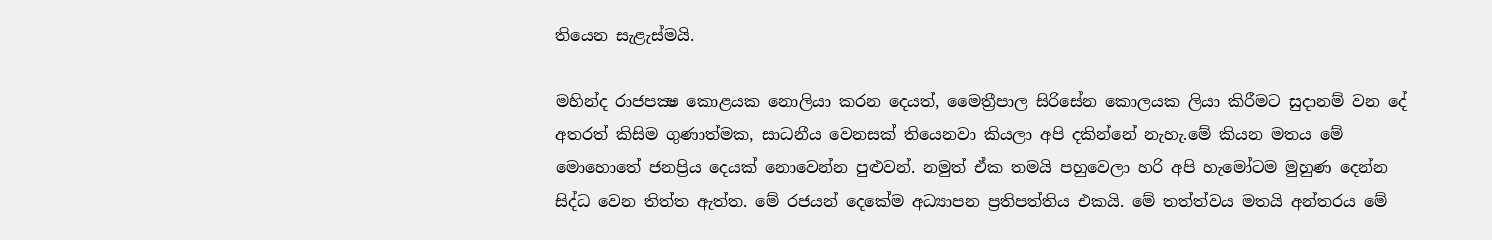තියෙන සැළැස්මයි.

මහින්ද රාජපක්‍ෂ කොළයක නොලියා කරන දෙයත්, මෛත්‍රීපාල සිරිසේන කොලයක ලියා කිරීමට සුදානම් වන දේ අතරත් කිසිම ගුණාත්මක, සාධනීය වෙනසක් තියෙනවා කියලා අපි දකින්නේ නැහැ.මේ කියන මතය මේ මොහොතේ ජනප්‍රිය දෙයක් නොවෙන්න පුළුවන්. නමුත් ඒක තමයි පහුවෙලා හරි අපි හැමෝටම මුහුණ දෙන්න සිද්ධ වෙන තිත්ත ඇත්ත. මේ රජයන් දෙකේම අධ්‍යාපන ප්‍රතිපත්තිය එකයි. මේ තත්ත්වය මතයි අන්තරය මේ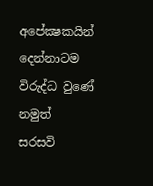අපේක්‍ෂකයින් දෙන්නාටම විරුද්ධ වුණේ නමුත් සරසවි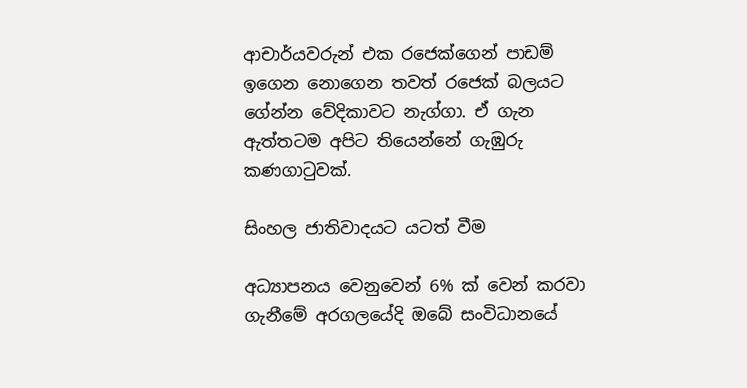ආචාර්යවරුන් එක රජෙක්ගෙන් පාඩම් ඉගෙන නොගෙන තවත් රජෙක් බලයට ගේන්න වේදිකාවට නැග්ගා. ඒ ගැන ඇත්තටම අපිට තියෙන්නේ ගැඹුරු කණගාටුවක්.

සිංහල ජාතිවාදයට යටත් වීම

අධ්‍යාපනය වෙනුවෙන් 6% ක් වෙන් කරවා ගැනීමේ අරගලයේදි ඔබේ සංවිධානයේ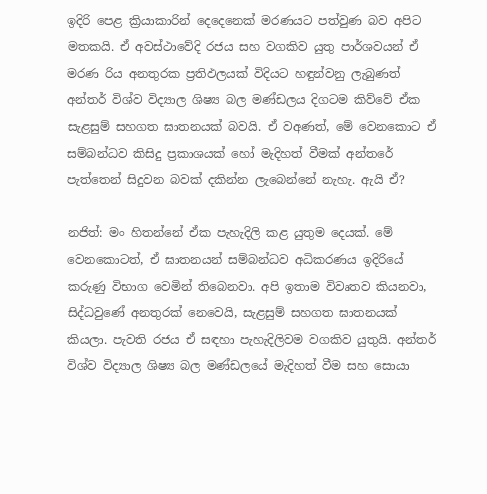ඉදිරි පෙළ ක්‍රියාකාරින් දෙදෙනෙක් මරණයට පත්වුණ බව අපිට මතකයි. ඒ අවස්ථාවේදි රජය සහ වගකිව යුතු පාර්ශවයන් ඒ මරණ රිය අනතුරක ප්‍රතිඵලයක් විදියට හඳුන්වනු ලැබුණත් අන්තර් විශ්ව විද්‍යාල ශිෂ්‍ය බල මණ්ඩලය දිගටම කිව්වේ ඒක සැළසුම් සහගත ඝාතනයක් බවයි. ඒ වඅණත්, මේ වෙනකොට ඒ සම්බන්ධව කිසිදු ප්‍රකාශයක් හෝ මැදිහත් වීමක් අන්තරේ පැත්තෙන් සිදුවන බවක් දකින්න ලැබෙන්නේ නැහැ. ඇයි ඒ?

නජිත්: මං හිතන්නේ ඒක පැහැදිලි කළ යුතුම දෙයක්. මේ වෙනකොටත්, ඒ ඝාතනයන් සම්බන්ධව අධිකරණය ඉදිරියේ කරුණු විභාග වෙමින් තිබෙනවා. අපි ඉතාම විවෘතව කියනවා, සිද්ධවුණේ අනතුරක් නෙවෙයි, සැළසුම් සහගත ඝාතනයක් කියලා. පැවති රජය ඒ සඳහා පැහැදිලිවම වගකිව යුතුයි. අන්තර් විශ්ව විද්‍යාල ශිෂ්‍ය බල මණ්ඩලයේ මැදිහත් වීම සහ සොයා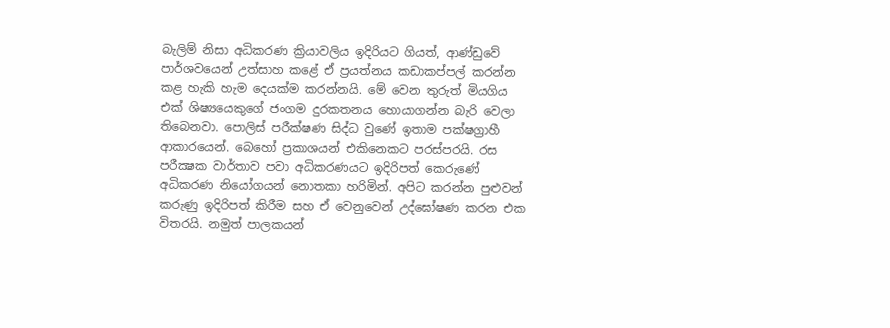බැලිම් නිසා අධිකරණ ක්‍රියාවලිය ඉදිරියට ගියත්, ආණ්ඩුවේ පාර්ශවයෙන් උත්සාහ කළේ ඒ ප්‍රයත්නය කඩාකප්පල් කරන්න කළ හැකි හැම දෙයක්ම කරන්නයි. මේ වෙන තුරුත් මියගිය එක් ශිෂ්‍යයෙකුගේ ජංගම දුරකතනය හොයාගන්න බැරි වෙලා තිබෙනවා. පොලිස් පරීක්ෂණ සිද්ධ වුණේ ඉතාම පක්ෂග්‍රාහී ආකාරයෙන්. බෙහෝ ප්‍රකාශයන් එකිනෙකට පරස්පරයි. රස පරීක්‍ෂක වාර්තාව පවා අධිකරණයට ඉදිරිපත් කෙරුණේ අධිකරණ නියෝගයන් නොතකා හරිමින්. අපිට කරන්න පුළුවන් කරුණු ඉදිරිපත් කිරීම සහ ඒ වෙනු‍වෙන් උද්ඝෝෂණ කරන එක විතරයි. නමුත් පාලකයන්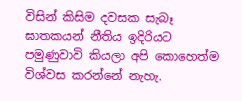විසින් කිසිම දවසක සැබෑ ඝාතකයන් නීතිය ඉදිරියට පමුණුවාවි කියලා අපි‍ කොහෙත්ම විශ්වස කරන්නේ නැහැ.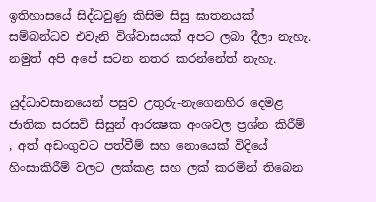ඉතිහාසයේ සිද්ධවුණු කිසිම සිසු ඝාතනයක් සම්බන්ධව එවැනි විශ්වාසයක් අපට ලබා දීලා නැහැ. නමුත් අපි අපේ සටන නතර කරන්නේත් නැහැ.

යුද්ධාවසානයෙන් පසුව උතුරු-නැගෙනහිර දෙමළ ජාතික සරසවි සිසුන් ආරක්‍ෂක අංශවල ප්‍රශ්න කිරීම් , අත් අඩංගුවට පත්වීම් සහ නොයෙක් විදියේ හිංසාකිරීම් වලට ලක්කළ සහ ලක් කරමින් තිබෙන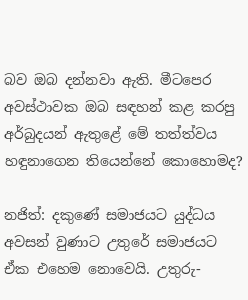බව ඔබ දන්නවා ඇති. මීටපෙර අවස්ථාවක ඔබ සඳහන් කළ කරපු අර්බුදයන් ඇතුළේ මේ තත්ත්වය හඳුනාගෙන තියෙන්නේ කොහොමද?

නජිත්: දකුණේ සමාජයට යුද්ධය අවසන් වුණාට උතුරේ සමාජයට ඒක එහෙම නොවෙයි. උතුරු-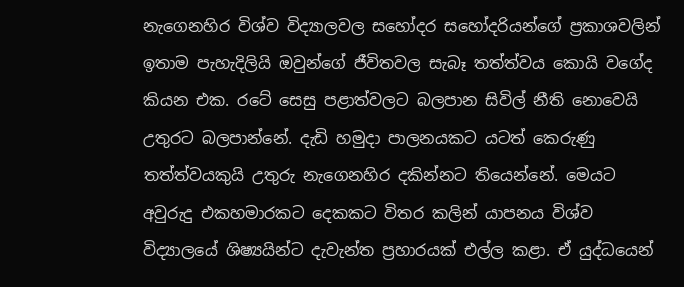නැගෙනහිර විශ්ව විද්‍යාලවල සහෝදර සහෝදරියන්ගේ ප්‍රකාශවලින් ඉතාම පැහැදිලියි ඔවුන්ගේ ජීවිතවල සැබෑ තත්ත්වය කොයි වගේද කියන එක. රටේ සෙසු පළාත්වලට බලපාන සිවිල් නීති නොවෙයි උතුරට බලපාන්නේ. දැඩි හමුදා පාලනයකට යටත් කෙරුණු තත්ත්වයකුයි උතුරු නැගෙනහිර දකින්නට තියෙන්නේ. මෙයට අවුරුදු එකහමාරකට දෙකකට විතර කලින් යාපනය විශ්ව විද්‍යාලයේ ශිෂ්‍යයින්ට දැවැන්ත ප්‍රහාරයක් එල්ල කළා. ඒ යුද්ධයෙන්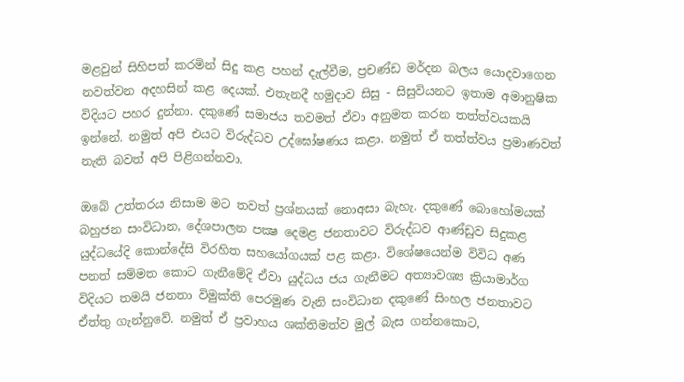මළවුන් සිහිපත් කරමින් සිදු කළ පහන් දැල්වීම, ප්‍රචණ්ඩ මර්දන බලය යොදවාගෙන නවත්වන අදහසින් කළ දෙයක්. එතැනදී හමුදාව සිසු - සිසුවියනට ඉතාම අමානුෂික විදියට පහර දුන්නා. දකුණේ සමාජය තවමත් ඒවා අනුමත කරන තත්ත්වයකයි ඉන්නේ. නමුත් අපි එයට විරුද්ධව උද්ඝෝෂණය කළා. නමුත් ඒ තත්ත්වය ප්‍රමාණවත් නැති බවත් අපි පිළිගන්නවා.

ඔබේ උත්තරය නිසාම මට තවත් ප්‍රශ්නයක් නොඅසා බැහැ. දකුණේ බොහෝමයක් බහුජන සංවිධාන, දේශපාලන පක්‍ෂ දෙමළ ජනතාවට විරුද්ධව ආණ්ඩුව සිදුකළ යුද්ධයේදි කොන්දේසි විරහිත සහයෝගයක් පළ කළා. විශේෂයෙන්ම විවිධ අණ පනත් සම්මත කොට ගැනීමේදි ඒවා යුද්ධය ජය ගැනීමට අත්‍යාවශ්‍ය ක්‍රියාමාර්ග විදියට තමයි ජනතා විමුක්ති පෙරමුණ වැනි සංවිධාන දකුණේ සිංහල ජනතාවට ඒත්තු ගැන්නුවේ. නමුත් ඒ ප්‍රවාහය ශක්තිමත්ව මුල් බැස ගන්නකොට,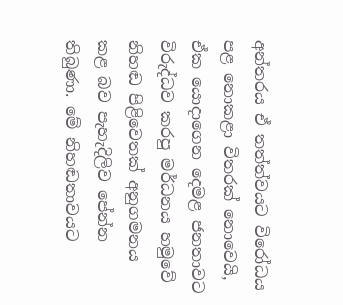අන්තරය ඒ තත්ත්වයට විරෝධය පළ නොකළා විතරක් නොවෙයි, ඒක යොදාගෙන දෙමළ ජනතාවට විරුද්ධව කරපු මර්ධනය හමුවේ නිහඬ පිළිවෙතක් අනුගමනය කළ බව පැහැදිලිව පේන්න තිබුණා. මේ නිහඬතාවයට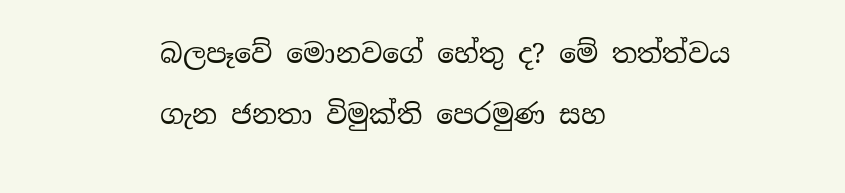බලපෑවේ මොනවගේ හේතු ද? මේ තත්ත්වය ගැන ජනතා විමුක්ති පෙරමුණ සහ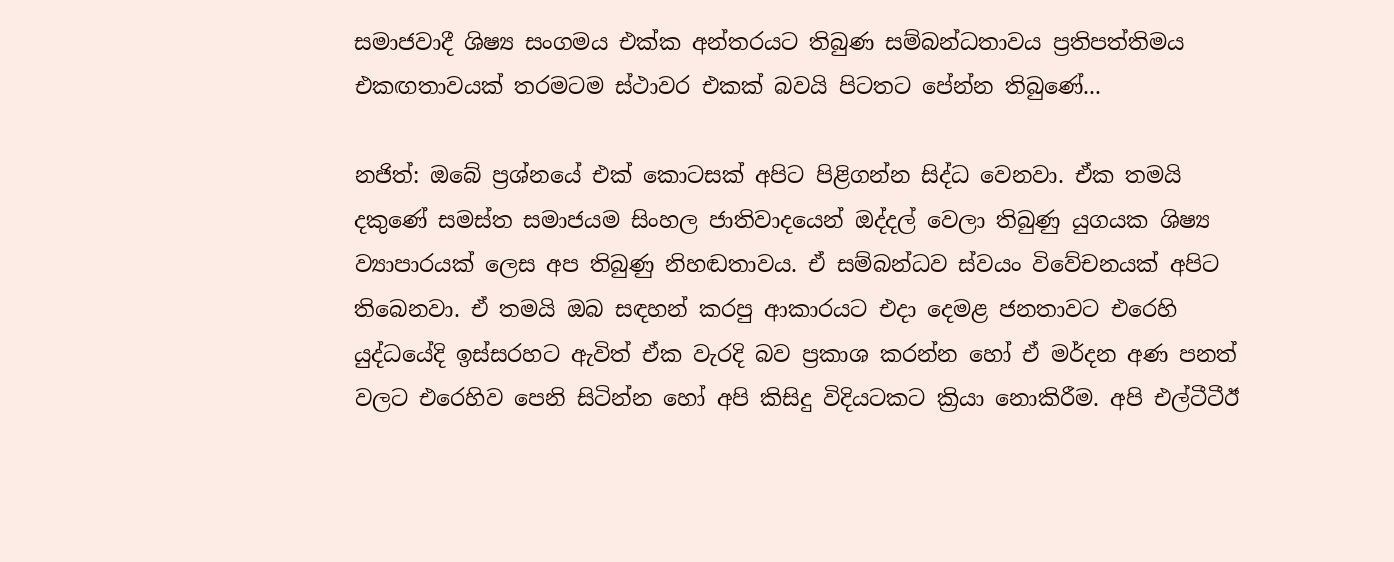සමාජවාදී ශිෂ්‍ය සංගමය එක්ක අන්තරයට තිබුණ සම්බන්ධතාවය ප්‍රතිපත්තිමය එකඟතාවයක් තරමටම ස්ථාවර එකක් බවයි පිටතට පේන්න තිබුණේ...

නජිත්: ඔබේ ප්‍රශ්නයේ එක් කොටසක් අපිට පිළිගන්න සිද්ධ වෙනවා. ඒක තමයි දකුණේ සමස්ත සමාජයම සිංහල ජාතිවාදයෙන් ඔද්දල් වෙලා තිබුණු යුගයක ශිෂ්‍ය ව්‍යාපාරයක් ලෙස අප තිබුණු නිහඬතාවය. ඒ සම්බන්ධව ස්වයං විවේචනයක් අපිට තිබෙනවා. ඒ තමයි ඔබ සඳහන් කරපු ආකාරයට එදා දෙමළ ජනතාවට එරෙහි යුද්ධයේදි ඉස්සරහට ඇවිත් ඒක වැරදි බව ප්‍රකාශ කරන්න හෝ ඒ මර්දන අණ පනත් වලට එරෙහිව පෙනි සිටින්න හෝ අපි කිසිදු විදියටකට ක්‍රියා නොකිරීම. අපි එල්ටීටීඊ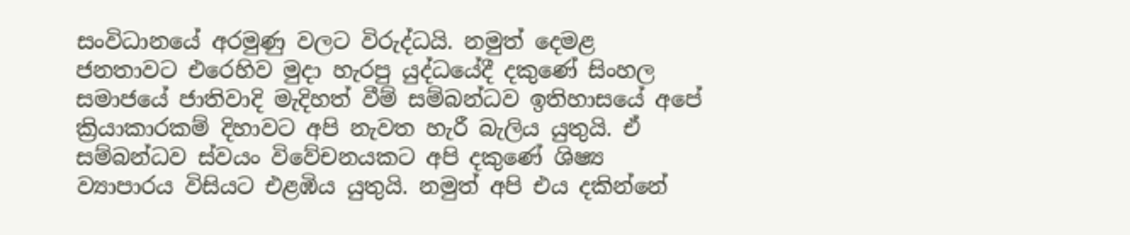සංවිධානයේ අරමුණු වලට විරුද්ධයි. නමුත් දෙමළ ජනතාවට එරෙහිව මුදා හැරපු යුද්ධයේදී දකුණේ සිංහල සමාජයේ ජාතිවාදි මැදිහත් වීම් සම්බන්ධව ඉතිහාසයේ අපේ ක්‍රියාකාරකම් දිහාවට අපි නැවත හැරී බැලිය යුතුයි. ඒ සම්බන්ධව ස්වයං විවේචනයකට අපි දකුණේ ශිෂ්‍ය ව්‍යාපාරය විසියට එළඹිය යුතුයි. නමුත් අපි එය දකින්නේ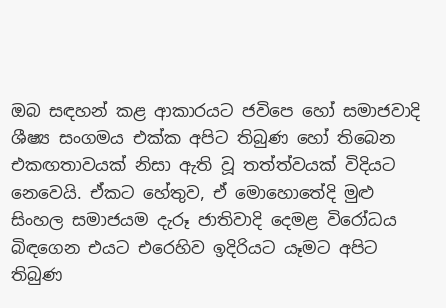ඔබ සඳහන් කළ ආකාරයට ජවිපෙ හෝ සමාජවාදි ශීෂ්‍ය සංගමය එක්ක අපිට තිබුණ හෝ තිබෙන එකඟතාවයක් නිසා ඇති වූ තත්ත්වයක් විදියට නෙවෙයි. ඒකට හේතුව, ඒ මොහොතේදි මුළු සිංහල සමාජයම දැරූ ජාතිවාදි දෙමළ විරෝධය බිඳගෙන එයට එරෙහිව ඉදිරියට යෑමට අපිට තිබුණ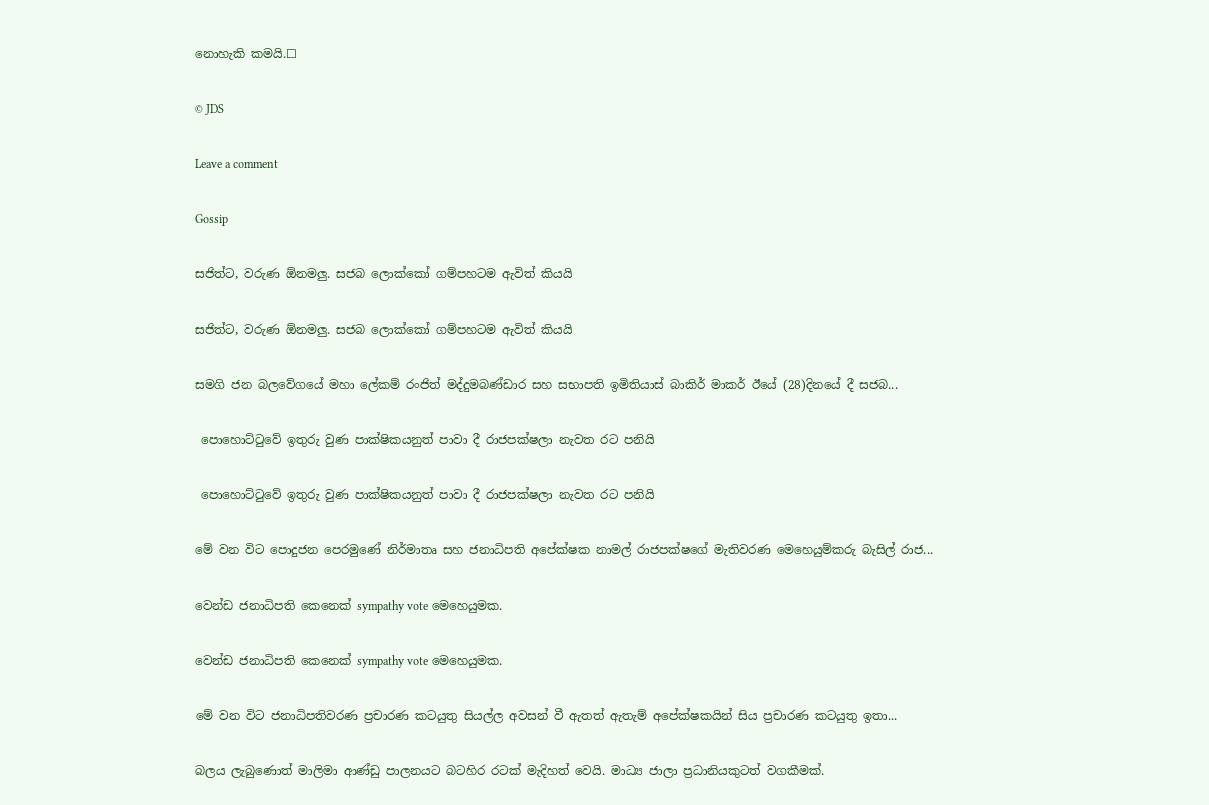නොහැකි කමයි.☐

© JDS

Leave a comment

Gossip

සජිත්ට, වරුණ ඕනමලු. සජබ ලොක්කෝ ගම්පහටම ඇවිත් කියයි

සජිත්ට, වරුණ ඕනමලු. සජබ ලොක්කෝ ගම්පහටම ඇවිත් කියයි

සමගි ජන බලවේගයේ මහා ලේකම් රංජිත් මද්දුමබණ්ඩාර සහ සභාපති ඉමිතියාස් බාකිර් මාකර් ඊයේ (28)දිනයේ දී සජබ...

 පොහොට්ටුවේ ඉතුරු වුණ පාක්ෂිකයනුත් පාවා දී රාජපක්ෂලා නැවත රට පනියි

 පොහොට්ටුවේ ඉතුරු වුණ පාක්ෂිකයනුත් පාවා දී රාජපක්ෂලා නැවත රට පනියි

මේ වන විට පොදුජන පෙරමුණේ නිර්මාතෘ සහ ජනාධිපති අපේක්ෂක නාමල් රාජපක්ෂගේ මැතිවරණ මෙහෙයුම්කරු බැසිල් රාජ...

වෙන්ඩ ජනාධිපති කෙනෙක් sympathy vote මෙහෙයුමක.

වෙන්ඩ ජනාධිපති කෙනෙක් sympathy vote මෙහෙයුමක.

මේ වන විට ජනාධිපතිවරණ ප්‍රචාරණ කටයුතු සියල්ල අවසන් වී ඇතත් ඇතැම් අපේක්ෂකයින් සිය ප්‍රචාරණ කටයුතු ඉතා...

බලය ලැබුණොත් මාලිමා ආණ්ඩු පාලනයට බටහිර රටක් මැදිහත් වෙයි. මාධ්‍ය ජාලා ප්‍රධානියකුටත් වගකීමක්.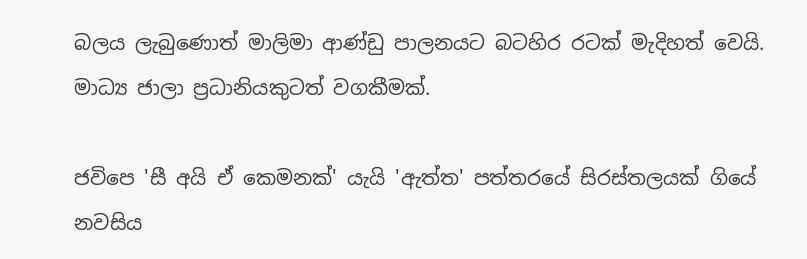බලය ලැබුණොත් මාලිමා ආණ්ඩු පාලනයට බටහිර රටක් මැදිහත් වෙයි. මාධ්‍ය ජාලා ප්‍රධානියකුටත් වගකීමක්.

ජවිපෙ 'සී අයි ඒ කෙමනක්' යැයි 'ඇත්ත' පත්තරයේ සිරස්තලයක් ගියේ නවසිය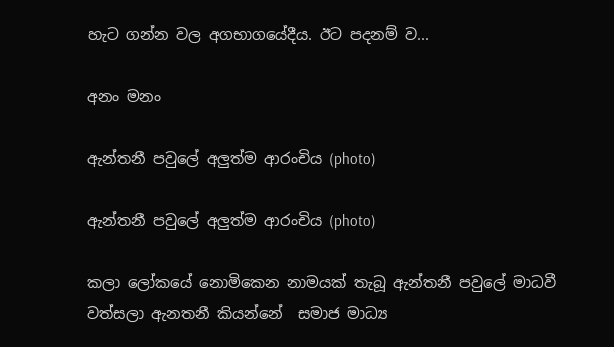හැට ගන්න වල අගභාගයේදීය. ඊට පදනම් ව...

අනං මනං

ඇන්තනී පවුලේ අලුත්ම ආරංචිය (photo)

ඇන්තනී පවුලේ අලුත්ම ආරංචිය (photo)

කලා ලෝකයේ නොමිකෙන නාමයක් තැබූ ඇන්තනී පවුලේ මාධවී වත්සලා ඇනතනී කියන්නේ  සමාජ මාධ්‍ය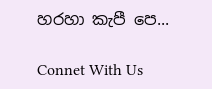හරහා කැපී පෙ...

Connet With Us